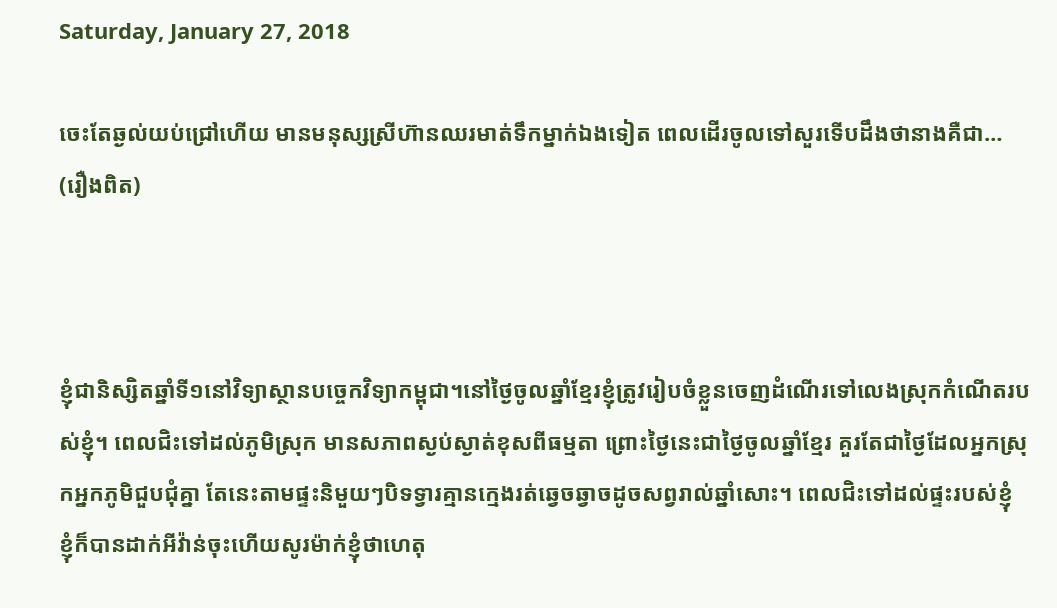Saturday, January 27, 2018

ចេះតែឆ្ងល់យប់ជ្រៅហើយ មានមនុស្សស្រីហ៊ានឈរមាត់ទឹកម្នាក់ឯងទៀត ពេលដើរចូលទៅសួរទើបដឹងថានាងគឺជា… (រឿងពិត)



ខ្ញុំជានិស្សិតឆ្នាំទី១នៅវិទ្យាស្ថានបច្ចេកវិទ្យាកម្ពុជា។នៅថ្ងៃចូលឆ្នាំខ្មែរខ្ញុំត្រូវរៀបចំខ្លួនចេញដំណើរទៅលេងស្រុកកំណើតរបស់ខ្ញុំ។ ពេលជិះទៅដល់ភូមិស្រុក មានសភាពស្ងប់ស្ងាត់ខុសពីធម្មតា ព្រោះថ្ងៃនេះជាថ្ងៃចូលឆ្នាំខ្មែរ គួរតែជាថ្ងៃដែលអ្នកស្រុកអ្នកភូមិជួបជុំគ្នា តែនេះតាមផ្ទះនិមួយៗបិទទ្វារគ្មានក្មេងរត់ឆ្វេចឆ្វាចដូចសព្វរាល់ឆ្នាំសោះ។ ពេលជិះទៅដល់ផ្ទះរបស់ខ្ញុំ ខ្ញុំក៏បានដាក់អីវ៉ាន់ចុះហើយសូរម៉ាក់ខ្ញុំថាហេតុ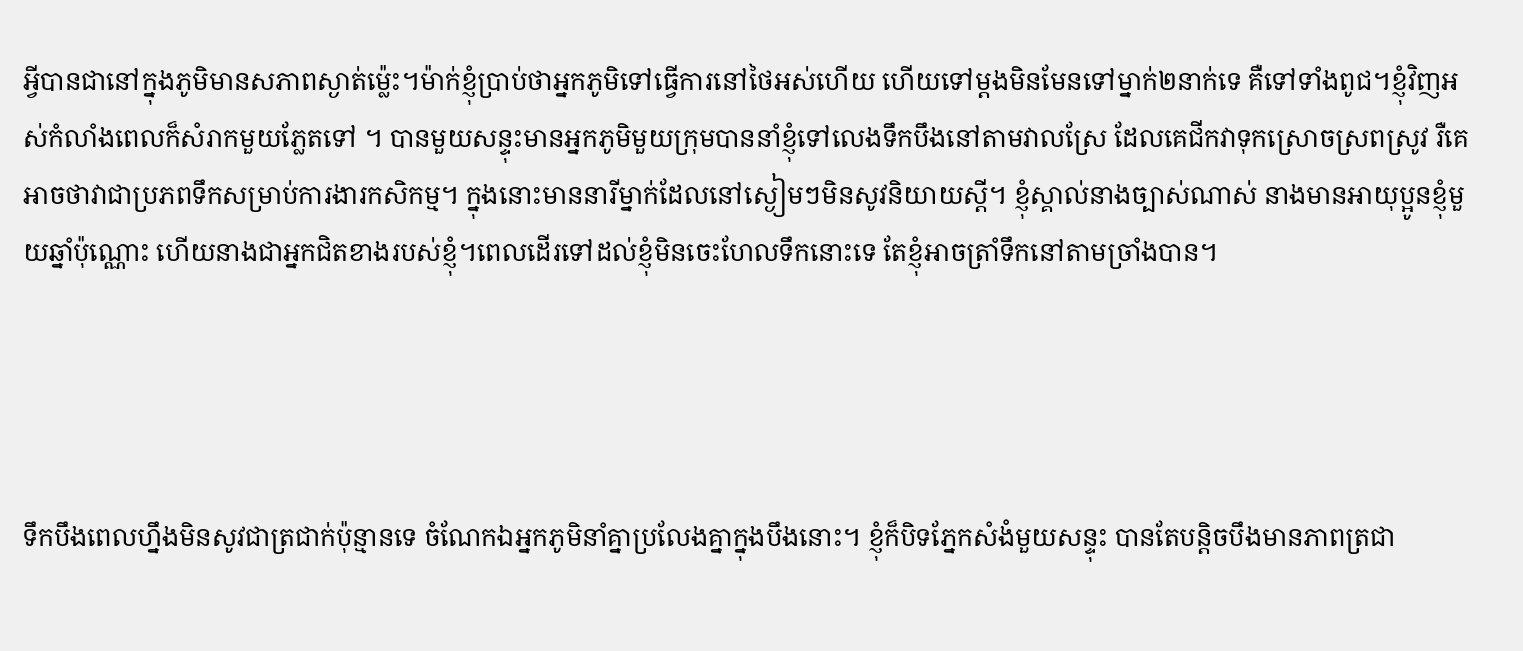អ្វីបានជានៅក្នុងភូមិមានសភាពស្ងាត់ម្ល៉េះ។ម៉ាក់ខ្ញុំប្រាប់ថាអ្នកភូមិទៅធ្វើការនៅថៃអស់ហើយ ហើយទៅម្តងមិនមែនទៅម្នាក់២នាក់ទេ គឺទៅទាំងពូជ។ខ្ញុំវិញអស់កំលាំងពេលក៏សំរាកមួយភ្លែតទៅ ។ បានមួយសន្ទុះមានអ្នកភូមិមួយក្រុមបាននាំខ្ញុំទៅលេងទឹកបឹងនៅតាមវាលស្រែ ដែលគេជីកវាទុកស្រោចស្រពស្រូវ រឺគេអាចថាវាជាប្រភពទឹកសម្រាប់ការងារកសិកម្ម។ ក្នុងនោះមាននារីម្នាក់ដែលនៅស្ងៀមៗមិនសូវនិយាយស្តី។ ខ្ញុំស្គាល់នាងច្បាស់ណាស់ នាងមានអាយុប្អូនខ្ញុំមួយឆ្នាំប៉ុណ្ណោះ ហើយនាងជាអ្នកជិតខាងរបស់ខ្ញុំ។ពេលដើរទៅដល់ខ្ញុំមិនចេះហែលទឹកនោះទេ តែខ្ញុំអាចត្រាំទឹកនៅតាមច្រាំងបាន។




ទឹកបឹងពេលហ្នឹងមិនសូវជាត្រជាក់ប៉ុន្មានទេ ចំណែកឯអ្នកភូមិនាំគ្នាប្រលែងគ្នាក្នុងបឹងនោះ។ ខ្ញុំក៏បិទភ្នែកសំងំមួយសន្ទុះ បានតែបន្តិចបឹងមានភាពត្រជា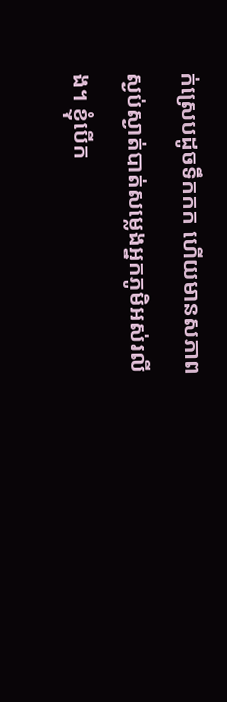ក់ស្រេបដូចទឹកកក ហើយមានសភាពស្ងប់ស្ងាត់បាត់សម្លេងអ្នកភូមិអស់រលីង។ ខ្ញុំបើក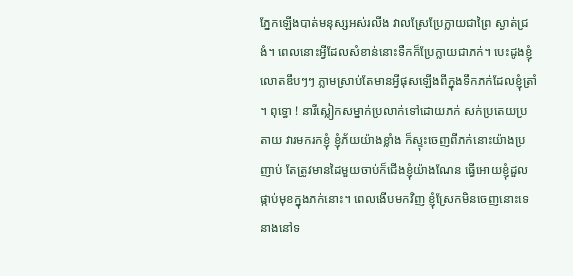ភ្នែកឡើងបាត់មនុស្សអស់រលីង វាលស្រែប្រែក្លាយជាព្រៃ ស្ងាត់ជ្រងំ។ ពេលនោះអ្វីដែលសំខាន់នោះទឺកក៏ប្រែក្លាយជាភក់។ បេះដូងខ្ញុំលោតឌឹបៗៗ ភ្លាមស្រាប់តែមានអ្វីផុសឡើងពីក្នុងទឹកភក់ដែលខ្ញុំត្រាំ ។ ពុទ្ធោ ! នារីស្លៀកសម្នាក់ប្រលាក់ទៅដោយភក់ សក់ប្រតេយប្រតាយ វារមករកខ្ញុំ ខ្ញុំភ័យយ៉ាងខ្លាំង ក៏ស្ទុះចេញពីភក់នោះយ៉ាងប្រញាប់ តែត្រូវមានដៃមួយចាប់ក៏ជើងខ្ញុំយ៉ាងណែន ធ្វើអោយខ្ញុំដួលផ្កាប់មុខក្នុងភក់នោះ។ ពេលងើបមកវិញ ខ្ញុំស្រែកមិនចេញនោះទេ នាងនៅទ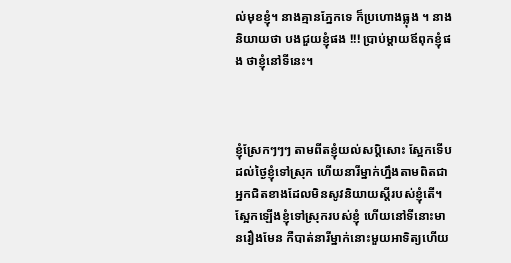ល់មុខខ្ញុំ។ នាងគ្មានភ្នែកទេ ក៏ប្រហោងធ្លុង ។ នាងនិយាយថា បងជួយខ្ញុំផង !!! ប្រាប់ម្តាយឪពុកខ្ញុំផង ថាខ្ញុំនៅទីនេះ។



ខ្ញុំស្រែកៗៗៗ តាមពីតខ្ញុំយល់សប្តិសោះ ស្អែកទើបដល់ថ្ងៃខ្ញុំទៅស្រុក ហើយនារីម្នាក់ហ្នឹងតាមពិតជាអ្នកជិតខាងដែលមិនសូវនិយាយស្តីរបស់ខ្ញុំតើ។ ស្អែកឡើងខ្ញុំទៅស្រុករបស់ខ្ញុំ ហើយនៅទីនោះមានរឿងមែន កឺបាត់នារីម្នាក់នោះមួយអាទិត្យហើយ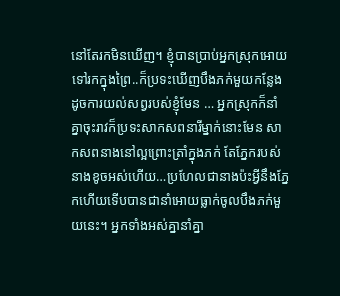នៅតែរកមិនឃើញ។ ខ្ញុំបានប្រាប់អ្នកស្រុកអោយទៅរកក្នុងព្រៃ..ក៏ប្រទះឃើញបឹងភក់មួយកន្លែងដូចការយល់សព្វរបស់ខ្ញុំមែន … អ្នកស្រុកក៏នាំគ្នាចុះរាវក៏ប្រទះសាកសពនារីម្នាក់នោះមែន សាកសពនាងនៅល្អព្រោះត្រាំក្នុងភក់ តែភ្នែករបស់នាងខូចអស់ហើយ…ប្រហែលជានាងប៉ះអ្វីនឹងភ្នែកហើយទើបបានជានាំអោយធ្លាក់ចូលបឹងភក់មួយនេះ។ អ្នកទាំងអស់គ្នានាំគ្នា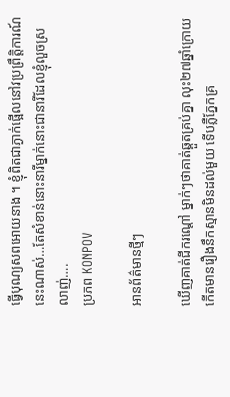ធ្វើបុណ្យសពអោយនាង ។ ខ្ញុំពិតជាភ្ងាក់ផ្អើលនៅវប្រព្រឹត្តិការណ៍នេះណាស់…តែសំខាន់នោះនារីម្នាក់នោះជានារីដែលខ្ញុំលួចស្រលាញ់….
ប្រភព KONPOV

អានព័ត៌មានថ្មីៗ

ឃើញគាត់ជីករណ្តៅ ម្នាក់ៗថាគាត់ឆ្គួតគ្រប់គ្នា លុះ២៧ឆ្នាំក្រោយ កើតមានរឿងនឹកស្មានមិនដល់មួយ ទើបភ្លឺភ្នែកគ្រ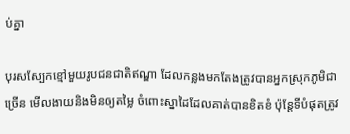ប់គ្នា

បុរសស្បែកខ្មៅមួយរូបជនជាតិឥណ្ឌា ដែលកន្លងមកតែងត្រូវបានអ្នកស្រុកភូមិជាច្រើន មើលងាយនិងមិនឲ្យតម្លៃ ចំពោះស្នាដៃដែលគាត់បានខិតខំ ប៉ុន្តែទីបំផុតត្រូវ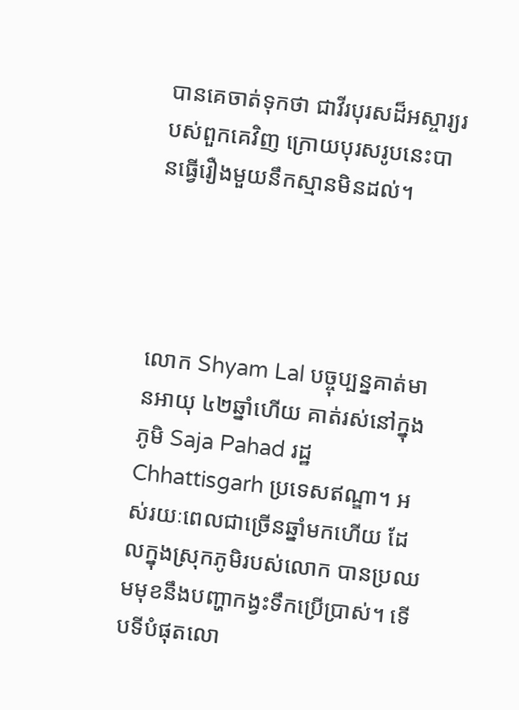បានគេចាត់ទុកថា ជាវីរបុរសដ៏អស្ចារ្យរបស់ពួកគេវិញ ក្រោយបុរសរូបនេះបានធ្វើរឿងមួយនឹកស្មានមិនដល់។




លោក Shyam Lal បច្ចុប្បន្នគាត់មានអាយុ ៤២ឆ្នាំហើយ គាត់រស់នៅក្នុងភូមិ Saja Pahad រដ្ឋ Chhattisgarh ប្រទេសឥណ្ឌា។ អស់រយៈពេលជាច្រើនឆ្នាំមកហើយ ដែលក្នុងស្រុកភូមិរបស់លោក បានប្រឈមមុខនឹងបញ្ហាកង្វះទឹកប្រើប្រាស់។ ទើបទីបំផុតលោ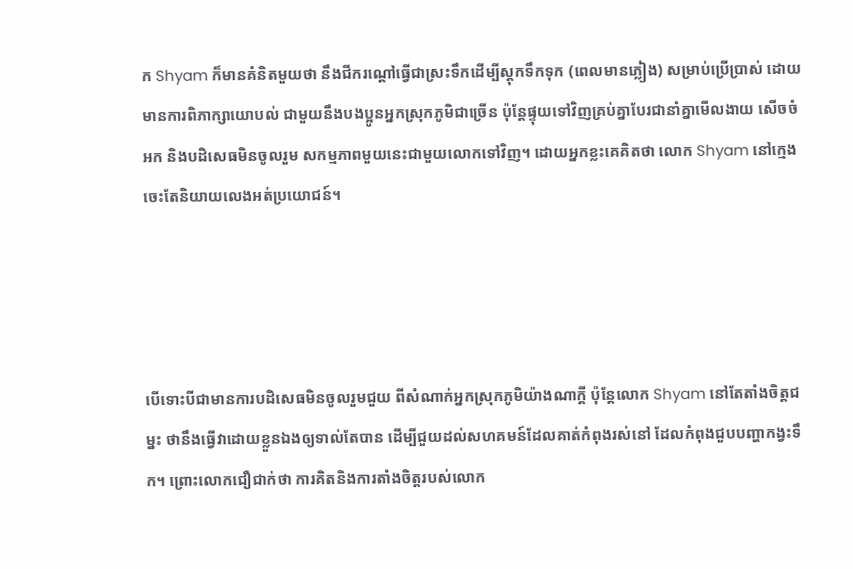ក Shyam ក៏មានគំនិតមួយថា នឹងជីករណ្តៅធ្វើជាស្រះទឹកដើម្បីស្តុកទឹកទុក (ពេលមានភ្លៀង) សម្រាប់ប្រើប្រាស់ ដោយមានការពិភាក្សាយោបល់ ជាមួយនឹងបងប្អូនអ្នកស្រុកភូមិជាច្រើន ប៉ុន្តែផ្ទុយទៅវិញគ្រប់គ្នាបែរជានាំគ្នាមើលងាយ សើចចំអក និងបដិសេធមិនចូលរួម សកម្មភាពមួយនេះជាមួយលោកទៅវិញ។ ដោយអ្នកខ្លះគេគិតថា លោក Shyam នៅក្មេង ចេះតែនិយាយលេងអត់ប្រយោជន៍។




បើទោះបីជាមានការបដិសេធមិនចូលរួមជួយ ពីសំណាក់អ្នកស្រុកភូមិយ៉ាងណាក្តី ប៉ុន្តែលោក Shyam នៅតែតាំងចិត្តជម្នះ ថានឹងធ្វើវាដោយខ្លួនឯងឲ្យទាល់តែបាន ដើម្បីជួយដល់សហគមន៍ដែលគាត់កំពុងរស់នៅ ដែលកំពុងជួបបញ្ហាកង្វះទឹក។ ព្រោះលោកជឿជាក់ថា ការគិតនិងការតាំងចិត្តរបស់លោក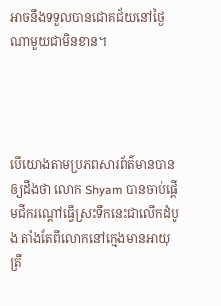អាចនឹងទទួលបានជោគជ័យនៅថ្ងៃណាមួយជាមិនខាន។




បើយោងតាមប្រភពសារព័ត៌មានបានឲ្យដឹងថា លោក Shyam បានចាប់ផ្តើមជីករណ្តៅធ្វើស្រះទឹកនេះជាលើកដំបូង តាំងតែពីលោកនៅក្មេងមានអាយុត្រឹ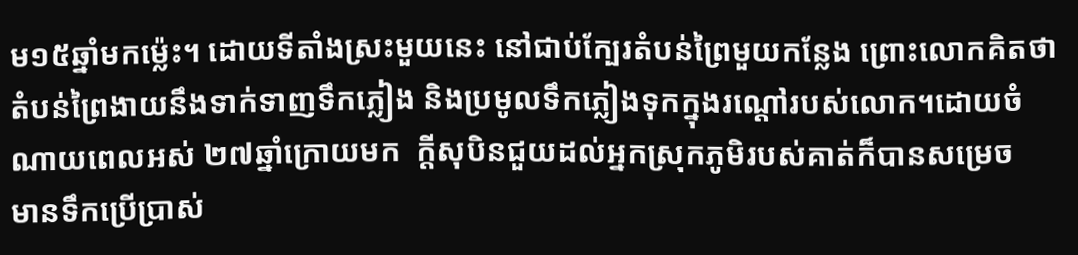ម១៥ឆ្នាំមកម៉្លេះ។ ដោយទីតាំងស្រះមួយនេះ នៅជាប់ក្បែរតំបន់ព្រៃមួយកន្លែង ព្រោះលោកគិតថា តំបន់ព្រៃងាយនឹងទាក់ទាញទឹកភ្លៀង និងប្រមូលទឹកភ្លៀងទុកក្នុងរណ្តៅរបស់លោក។ដោយចំណាយពេលអស់ ២៧ឆ្នាំក្រោយមក  ក្តីសុបិនជួយដល់អ្នកស្រុកភូមិរបស់គាត់ក៏បានសម្រេច  មានទឹកប្រើប្រាស់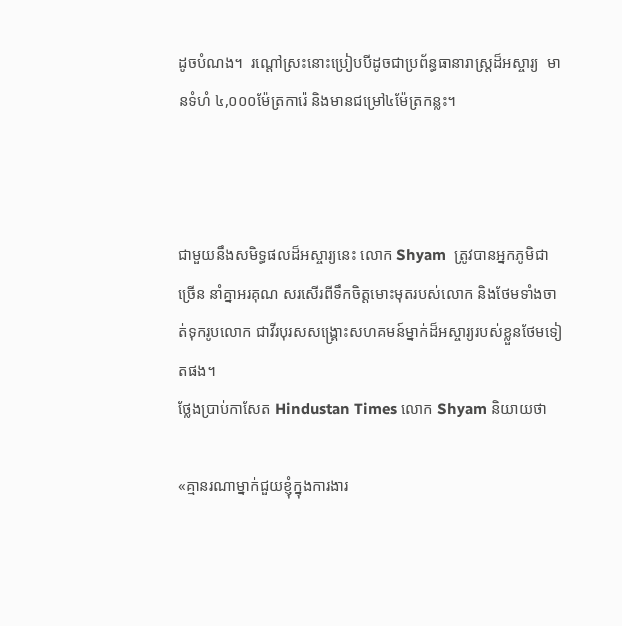ដូចបំណង។  រណ្តៅស្រះនោះប្រៀបបីដូចជាប្រព័ន្ធធានារាស្រ្តដ៏អស្ចារ្យ  មានទំហំ ៤,០០០ម៉ែត្រការ៉េ និងមានជម្រៅ៤ម៉ែត្រកន្លះ។



ជាមួយនឹងសមិទ្ធផលដ៏អស្ចារ្យនេះ លោក Shyam  ត្រូវបានអ្នកភូមិជាច្រើន នាំគ្នាអរគុណ សរសើរពីទឹកចិត្តមោះមុតរបស់លោក និងថែមទាំងចាត់ទុករូបលោក ជាវីរបុរសសង្គ្រោះសហគមន៍ម្នាក់ដ៏អស្ចារ្យរបស់ខ្លួនថែមទៀតផង។
ថ្លែងប្រាប់កាសែត Hindustan Times លោក Shyam និយាយថា

«គ្មានរណាម្នាក់ជួយខ្ញុំក្នុងការងារ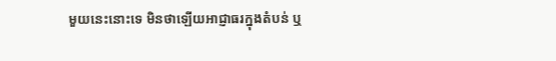មួយនេះនោះទេ មិនថាឡើយអាជ្ញាធរក្នុងតំបន់ ឬ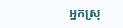អ្នកស្រុ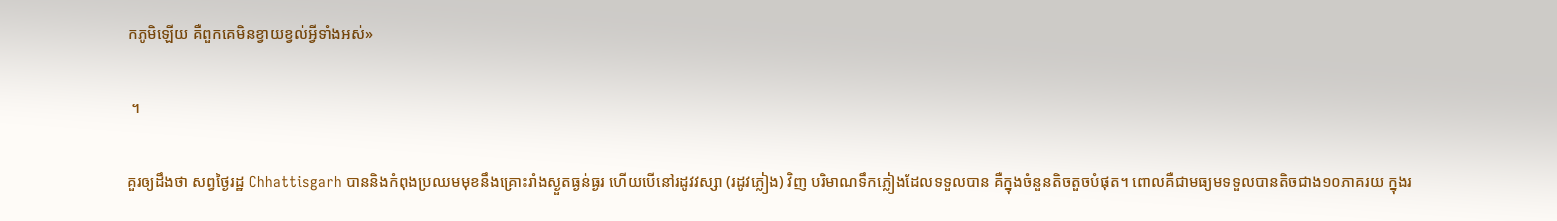កភូមិឡើយ គឺពួកគេមិនខ្វាយខ្វល់អ្វីទាំងអស់»

 ។

គួរឲ្យដឹងថា សព្វថ្ងៃរដ្ឋ Chhattisgarh បាននិងកំពុងប្រឈមមុខនឹងគ្រោះរាំងស្ងួតធ្ងន់ធ្ងរ ហើយបើនៅរដូវវស្សា (រដូវភ្លៀង) វិញ បរិមាណទឹកភ្លៀងដែលទទួលបាន គឺក្នុងចំនួនតិចតួចបំផុត។ ពោលគឺជាមធ្យមទទួលបានតិចជាង១០ភាគរយ ក្នុងរ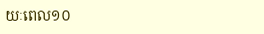យៈពេល១០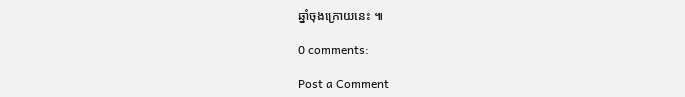ឆ្នាំចុងក្រោយនេះ ៕

0 comments:

Post a Comment